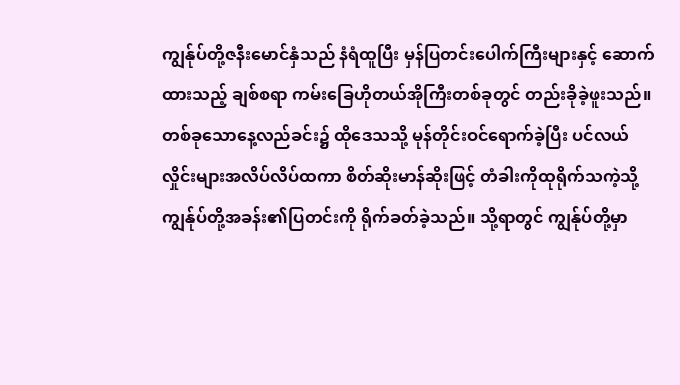ကျွန်ုပ်တို့ဇနီးမောင်နှံသည် နံရံထူပြီး မှန်ပြတင်းပေါက်ကြီးများနှင့် ဆောက်ထားသည့် ချစ်စရာ ကမ်းခြေဟိုတယ်အိုကြီးတစ်ခုတွင် တည်းခိုခဲ့ဖူးသည်။ တစ်ခုသောနေ့လည်ခင်း၌ ထိုဒေသသို့ မုန်တိုင်းဝင်ရောက်ခဲ့ပြီး ပင်လယ်လှိုင်းများအလိပ်လိပ်ထကာ စိတ်ဆိုးမာန်ဆိုးဖြင့် တံခါးကိုထုရိုက်သကဲ့သို့ ကျွန်ုပ်တို့အခန်း၏ပြတင်းကို ရိုက်ခတ်ခဲ့သည်။ သို့ရာတွင် ကျွန်ုပ်တို့မှာ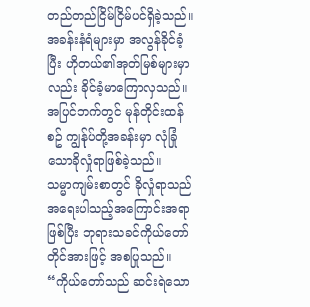တည်တည်ငြိမ်ငြိမ်ပင်ရှိခဲ့သည်။ အခန်းနံရံများမှာ အလွန်ခိုင်ခံ့ပြီး ဟိုတယ်၏အုတ်မြစ်များမှာလည်း ခိုင်ခံ့မာကြောလှသည်။ အပြင်ဘက်တွင် မုန်တိုင်းထန်စဥ် ကျွန်ုပ်တို့အခန်းမှာ လုံခြုံသောခိုလှုံရာဖြစ်ခဲ့သည်။
သမ္မာကျမ်းစာတွင် ခိုလှုံရာသည် အရေးပါသည့်အကြောင်းအရာဖြစ်ပြီး ဘုရားသခင်ကိုယ်တော်တိုင်အားဖြင့် အစပြုသည်။ “ကိုယ်တော်သည် ဆင်းရဲသော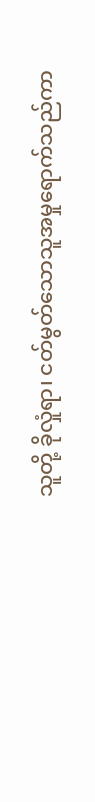သူတို့ ခိုလှုံရာ၊ ငတ်မွတ်သောသူအမှုရောက်သည်ကာ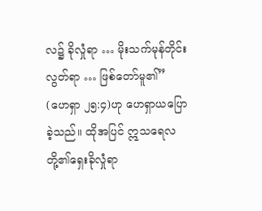လ၌ ခိုလှုံရာ … မိုးသက်မုန်တိုင်းလွတ်ရာ … ဖြစ်တော်မူ၏” (ဟေရှာ ၂၅:၄)ဟု ဟေရှာယပြောခဲ့သည်။ ထိုအပြင် ဣသရေလတို့၏ရှေးခိုလှုံရာ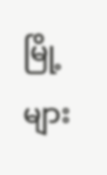မြို့များ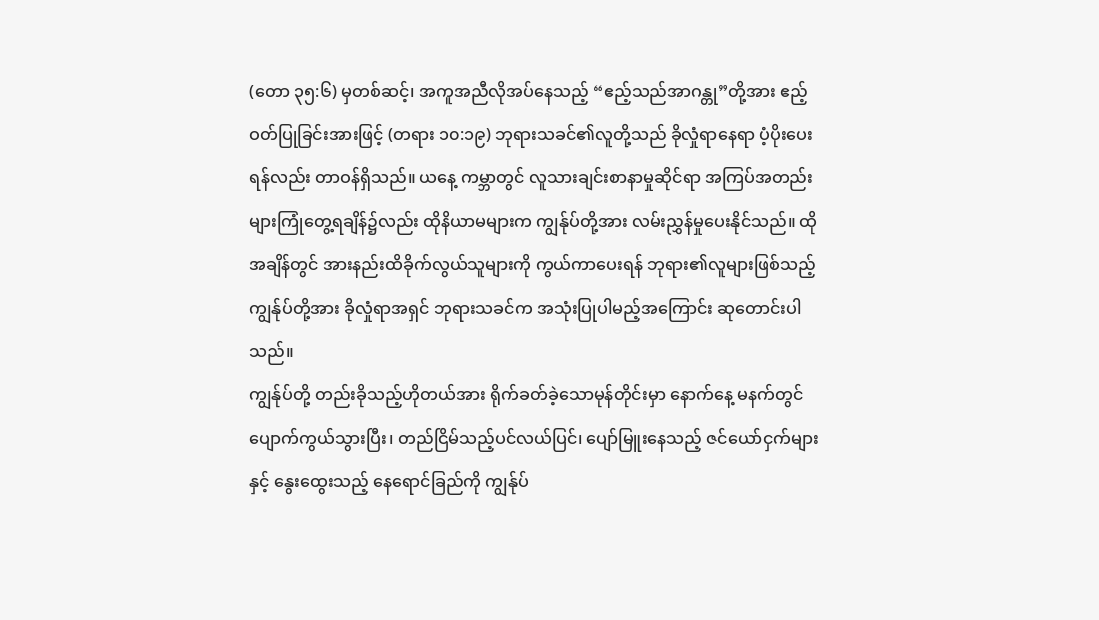(တော ၃၅:၆) မှတစ်ဆင့်၊ အကူအညီလိုအပ်နေသည့် “ဧည့်သည်အာဂန္တု”တို့အား ဧည့်ဝတ်ပြုခြင်းအားဖြင့် (တရား ၁၀:၁၉) ဘုရားသခင်၏လူတို့သည် ခိုလှုံရာနေရာ ပံ့ပိုးပေးရန်လည်း တာဝန်ရှိသည်။ ယနေ့ ကမ္ဘာတွင် လူသားချင်းစာနာမှုဆိုင်ရာ အကြပ်အတည်းများကြုံတွေ့ရချိန်၌လည်း ထိုနိယာမများက ကျွန်ုပ်တို့အား လမ်းညွှန်မှုပေးနိုင်သည်။ ထိုအချိန်တွင် အားနည်းထိခိုက်လွယ်သူများကို ကွယ်ကာပေးရန် ဘုရား၏လူများဖြစ်သည့် ကျွန်ုပ်တို့အား ခိုလှုံရာအရှင် ဘုရားသခင်က အသုံးပြုပါမည့်အကြောင်း ဆုတောင်းပါသည်။
ကျွန်ုပ်တို့ တည်းခိုသည့်ဟိုတယ်အား ရိုက်ခတ်ခဲ့သောမုန်တိုင်းမှာ နောက်နေ့ မနက်တွင် ပျောက်ကွယ်သွားပြီး၊ တည်ငြိမ်သည့်ပင်လယ်ပြင်၊ ပျော်မြူးနေသည့် ဇင်ယော်ငှက်များနှင့် နွေးထွေးသည့် နေရောင်ခြည်ကို ကျွန်ုပ်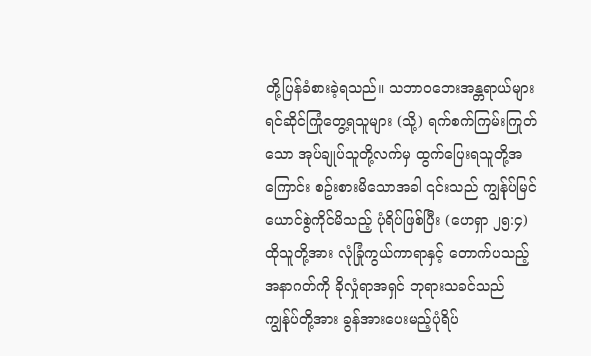တို့ပြန်ခံစားခဲ့ရသည်။ သဘာဝဘေးအန္တရာယ်များ ရင်ဆိုင်ကြုံတွေ့ရသူများ (သို့) ရက်စက်ကြမ်းကြုတ်သော အုပ်ချုပ်သူတို့လက်မှ ထွက်ပြေးရသူတို့အကြောင်း စဥ်းစားမိသောအခါ ၎င်းသည် ကျွန်ုပ်မြင်ယောင်စွဲကိုင်မိသည့် ပုံရိပ်ဖြစ်ပြီး (ဟေရှာ ၂၅:၄) ထိုသူတို့အား လုံခြုံကွယ်ကာရာနှင့် တောက်ပသည့်အနာဂတ်ကို ခိုလှုံရာအရှင် ဘုရားသခင်သည် ကျွန်ုပ်တို့အား ခွန်အားပေးမည့်ပုံရိပ်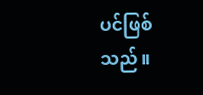ပင်ဖြစ်သည်။